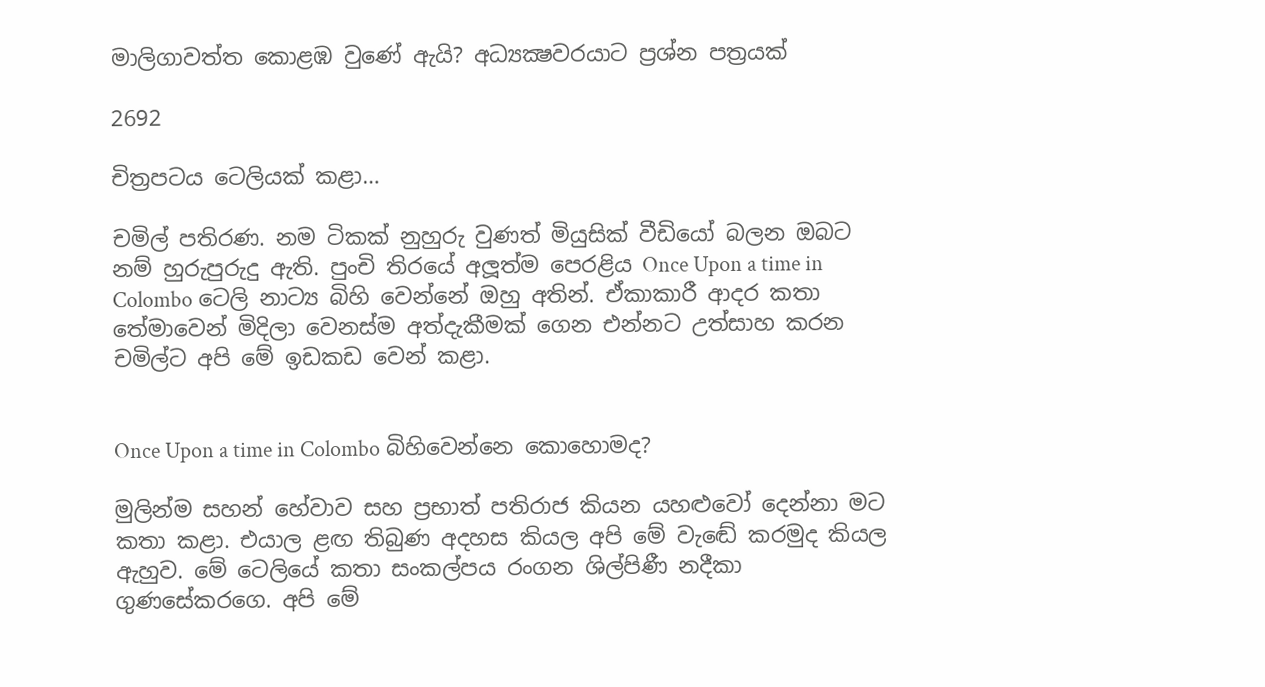මාලිගාවත්ත කොළඹ වුණේ ඇයි? අධ්‍යක්‍ෂවරයාට ප්‍රශ්න පත්‍රයක්

2692

චිත්‍රපටය ටෙලියක් කළා…

චමිල් පතිරණ. නම ටිකක් නුහුරු වුණත් මියුසික් වීඩියෝ බලන ඔබට නම් හුරුපුරුදු ඇති. පුංචි තිරයේ අලූත්ම පෙරළිය Once Upon a time in Colombo ටෙලි නාට්‍ය බිහි වෙන්නේ ඔහු අතින්. ඒකාකාරී ආදර කතා තේමාවෙන් මිදිලා වෙනස්ම අත්දැකීමක් ගෙන එන්නට උත්සාහ කරන චමිල්ට අපි මේ ඉඩකඩ වෙන් කළා.


Once Upon a time in Colombo බිහිවෙන්නෙ කොහොමද?

මුලින්ම සහන් හේවාව සහ ප්‍රභාත් පතිරාජ කියන යහළුවෝ දෙන්නා මට කතා කළා. එයාල ළඟ තිබුණ අදහස කියල අපි මේ වැඬේ කරමුද කියල ඇහුව. මේ ටෙලියේ කතා සංකල්පය රංගන ශිල්පිණී නදීකා ගුණසේකරගෙ. අපි මේ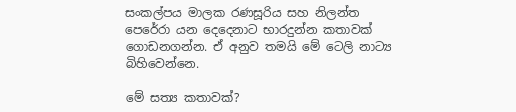සංකල්පය මාලක රණසූරිය සහ නිලන්ත පෙරේරා යන දෙදෙනාට භාරදුන්න කතාවක් ගොඩනගන්න. ඒ අනුව තමයි මේ ටෙලි නාට්‍ය බිහිවෙන්නෙ.

මේ සත්‍ය කතාවක්?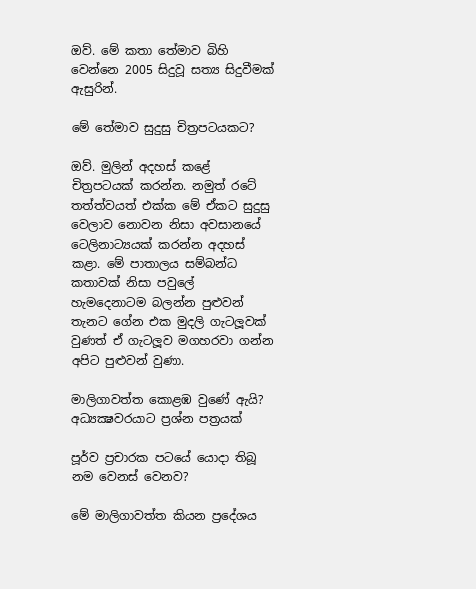ඔව්. මේ කතා තේමාව බිහි වෙන්නෙ 2005 සිදුවූ සත්‍ය සිදුවීමක් ඇසුරින්.

මේ තේමාව සුදුසු චිත්‍රපටයකට?

ඔව්. මුලින් අදහස් කළේ චිත්‍රපටයක් කරන්න. නමුත් රටේ තත්ත්වයත් එක්ක මේ ඒකට සුදුසු වෙලාව නොවන නිසා අවසානයේ ටෙලිනාට්‍යයක් කරන්න අදහස් කළා. මේ පාතාලය සම්බන්ධ කතාවක් නිසා පවුලේ හැමදෙනාටම බලන්න පුළුවන් තැනට ගේන එක මුදලි ගැටලූවක් වුණත් ඒ ගැටලූව මගහරවා ගන්න අපිට පුළුවන් වුණා.

මාලිගාවත්ත කොළඹ වුණේ ඇයි? අධ්‍යක්‍ෂවරයාට ප්‍රශ්න පත්‍රයක්

පූර්ව ප්‍රචාරක පටයේ යොදා තිබූ නම වෙනස් වෙනව?

මේ මාලිගාවත්ත කියන ප්‍රදේශය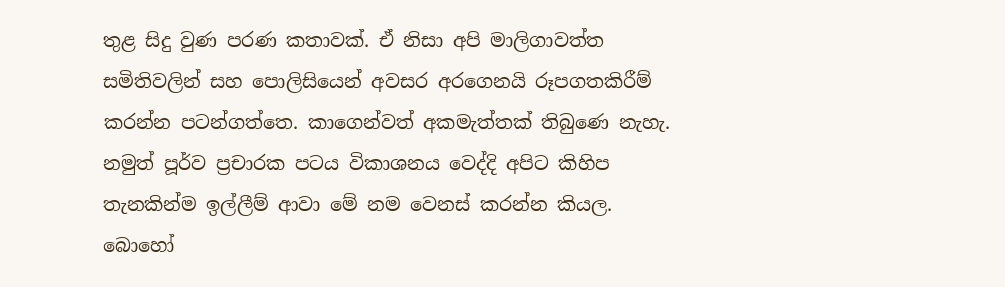තුළ සිදු වුණ පරණ කතාවක්. ඒ නිසා අපි මාලිගාවත්ත සමිතිවලින් සහ පොලිසියෙන් අවසර අරගෙනයි රූපගතකිරීම් කරන්න පටන්ගත්තෙ. කාගෙන්වත් අකමැත්තක් තිබුණෙ නැහැ. නමුත් පූර්ව ප්‍රචාරක පටය විකාශනය වෙද්දි අපිට කිහිප තැනකින්ම ඉල්ලීම් ආවා මේ නම වෙනස් කරන්න කියල. බොහෝ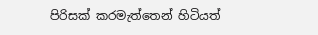පිරිසක් කරමැත්තෙන් හිටියත්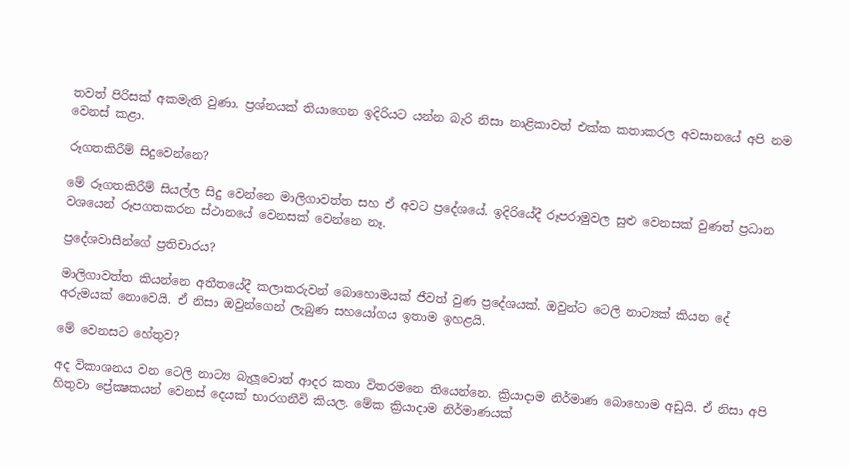තවත් පිරිසක් අකමැති වුණා. ප්‍රශ්නයක් තියාගෙන ඉදිරියට යන්න බැරි නිසා නාළිකාවත් එක්ක කතාකරල අවසානයේ අපි නම වෙනස් කළා.

රූගතකිරීම් සිදුවෙන්නෙ?

මේ රූගතකිරීම් සියල්ල සිදු වෙන්නෙ මාලිගාවත්ත සහ ඒ අවට ප්‍රදේශයේ. ඉදිරියේදී රූපරාමුවල සුළු වෙනසක් වුණත් ප්‍රධාන වශයෙන් රූපගතකරන ස්ථානයේ වෙනසක් වෙන්නෙ නෑ.

ප්‍රදේශවාසීන්ගේ ප්‍රතිචාරය?

මාලිගාවත්ත කියන්නෙ අතීතයේදී කලාකරුවන් බොහොමයක් ජීවත් වුණ ප්‍රදේශයක්. ඔවුන්ට ටෙලි නාට්‍යක් කියන දේ අරුමයක් නොවෙයි. ඒ නිසා ඔවුන්ගෙන් ලැබුණ සහයෝගය ඉතාම ඉහළයි.

මේ වෙනසට හේතුව?

අද විකාශනය වන ටෙලි නාට්‍ය බැලූවොත් ආදර කතා විතරමනෙ තියෙන්නෙ. ක්‍රියාදාම නිර්මාණ බොහොම අඩුයි. ඒ නිසා අපි හිතුවා ප්‍රේක්‍ෂකයන් වෙනස් දෙයක් භාරගනීවි කියල. මේක ක්‍රියාදාම නිර්මාණයක්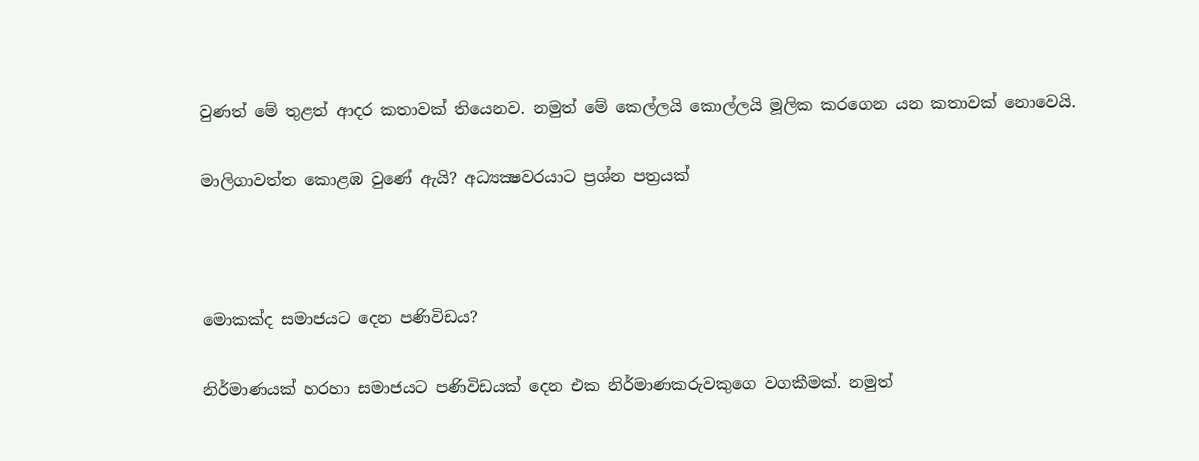වුණත් මේ තුළත් ආදර කතාවක් තියෙනව. නමුත් මේ කෙල්ලයි කොල්ලයි මූලික කරගෙන යන කතාවක් නොවෙයි.

මාලිගාවත්ත කොළඹ වුණේ ඇයි? අධ්‍යක්‍ෂවරයාට ප්‍රශ්න පත්‍රයක්



මොකක්ද සමාජයට දෙන පණිවිඩය?

නිර්මාණයක් හරහා සමාජයට පණිවිඩයක් දෙන එක නිර්මාණකරුවකුගෙ වගකීමක්. නමුත්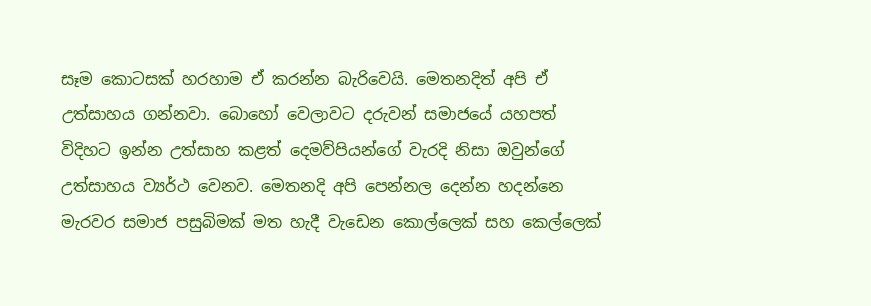සෑම කොටසක් හරහාම ඒ කරන්න බැරිවෙයි. මෙතනදිත් අපි ඒ උත්සාහය ගන්නවා. බොහෝ වෙලාවට දරුවන් සමාජයේ යහපත් විදිහට ඉන්න උත්සාහ කළත් දෙමව්පියන්ගේ වැරදි නිසා ඔවුන්ගේ උත්සාහය ව්‍යර්ථ වෙනව. මෙතනදි අපි පෙන්නල දෙන්න හදන්නෙ මැරවර සමාජ පසුබිමක් මත හැදී වැඩෙන කොල්ලෙක් සහ කෙල්ලෙක්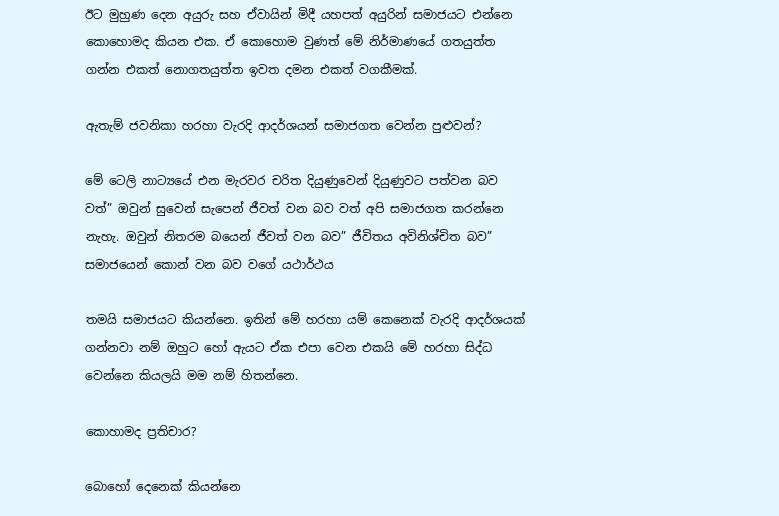ඊට මුහුණ දෙන අයුරු සහ ඒවායින් මිදී යහපත් අයුරින් සමාජයට එන්නෙ කොහොමද කියන එක. ඒ කොහොම වුණත් මේ නිර්මාණයේ ගතයුත්ත ගන්න එකත් නොගතයුත්ත ඉවත දමන එකත් වගකීමක්.

ඇතැම් ජවනිකා හරහා වැරදි ආදර්ශයන් සමාජගත වෙන්න පුළුවන්?

මේ ටෙලි නාට්‍යයේ එන මැරවර චරිත දියුණුවෙන් දියුණුවට පත්වන බව වත්” ඔවුන් සුවෙන් සැපෙන් ජීවත් වන බව වත් අපි සමාජගත කරන්නෙ නැහැ. ඔවුන් නිතරම බයෙන් ජීවත් වන බව” ජීවිතය අවිනිශ්චිත බව” සමාජයෙන් කොන් වන බව වගේ යථාර්ථය

තමයි සමාජයට කියන්නෙ. ඉතින් මේ හරහා යම් කෙනෙක් වැරදි ආදර්ශයක් ගන්නවා නම් ඔහුට හෝ ඇයට ඒක එපා වෙන එකයි මේ හරහා සිද්ධ වෙන්නෙ කියලයි මම නම් හිතන්නෙ.

කොහාමද ප්‍රතිචාර?

බොහෝ දෙනෙක් කියන්නෙ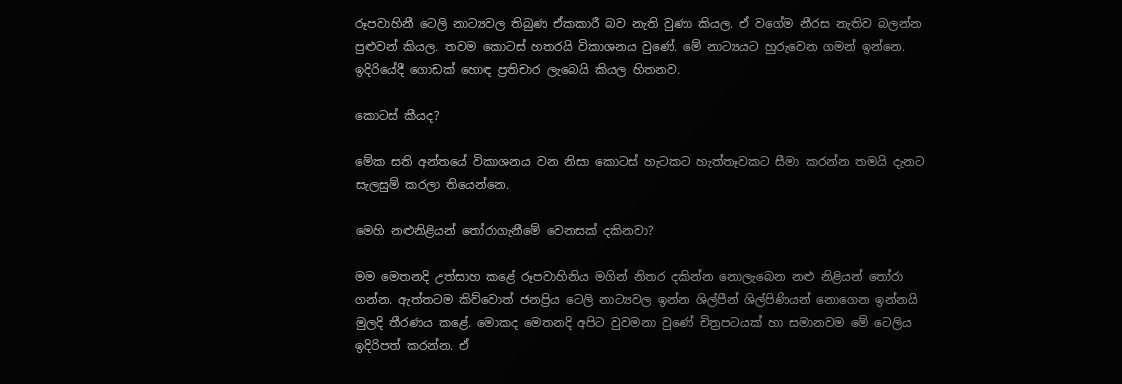රූපවාහිනී ටෙලි නාට්‍යවල තිබුණ ඒකකාරී බව නැති වුණා කියල. ඒ වගේම නීරස නැතිව බලන්න පුළුවන් කියල. තවම කොටස් හතරයි විකාශනය වුණේ. මේ නාට්‍යයට හුරුවෙන ගමන් ඉන්නෙ. ඉදිරියේදී ගොඩක් හොඳ ප්‍රතිචාර ලැබෙයි කියල හිතනව.

කොටස් කීයද?

මේක සති අන්තයේ විකාශනය වන නිසා කොටස් හැටකට හැත්තෑවකට සීමා කරන්න තමයි දැනට සැලසුම් කරලා තියෙන්නෙ.

මෙහි නළුනිළියන් තෝරාගැනීමේ වෙනසක් දකිනවා?

මම මෙතනදි උත්සාහ කළේ රූපවාහිනිය මගින් නිතර දකින්න නොලැබෙන නළු නිළියන් තෝරා ගන්න. ඇත්තටම කිව්වොත් ජනප්‍රිය ටෙලි නාට්‍යවල ඉන්න ශිල්පීන් ශිල්පිණියන් නොගෙන ඉන්නයි මුලදි තීරණය කළේ. මොකද මෙතනදි අපිට වුවමනා වුණේ චිත්‍රපටයක් හා සමානවම මේ ටෙලිය ඉදිරිපත් කරන්න. ඒ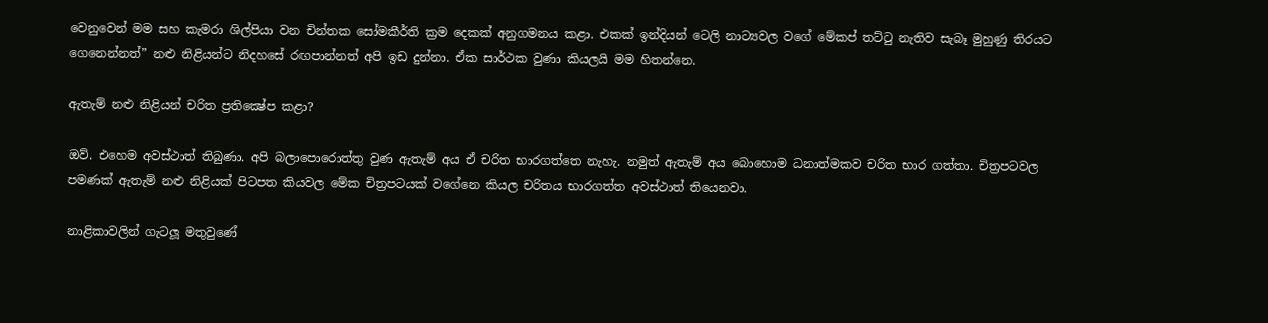වෙනුවෙන් මම සහ කැමරා ශිල්පියා වන චින්තක සෝමකීර්ති ක්‍රම දෙකක් අනුගමනය කළා. එකක් ඉන්දියන් ටෙලි නාට්‍යවල වගේ මේකප් තට්ටු නැතිව සැබෑ මුහුණු තිරයට ගෙනෙන්නත්” නළු නිළියන්ට නිදහසේ රඟපාන්නත් අපි ඉඩ දුන්නා. ඒක සාර්ථක වුණා කියලයි මම හිතන්නෙ.

ඇතැම් නළු නිළියන් චරිත ප්‍රතික්‍ෂේප කළා?

ඔව්. එහෙම අවස්ථාත් තිබුණා. අපි බලාපොරොත්තු වුණ ඇතැම් අය ඒ චරිත භාරගත්තෙ නැහැ. නමුත් ඇතැම් අය බොහොම ධනාත්මකව චරිත භාර ගත්තා. චිත්‍රපටවල පමණක් ඇතැම් නළු නිළියක් පිටපත කියවල මේක චිත්‍රපටයක් වගේනෙ කියල චරිතය භාරගත්ත අවස්ථාත් තියෙනවා.

නාළිකාවලින් ගැටලූ මතුවුණේ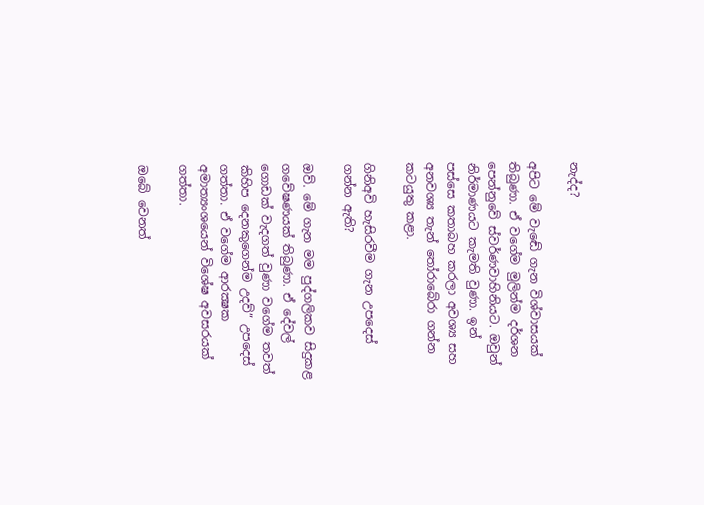නැද්ද?

අපිට මේ වැඬේ ගැන විශ්වාසයක් තිබුණා. ඒ වගේම මුලින්ම දර්ශන පෙන්නුවේ ස්වර්ණවාහිනියට. ඔවුන් නිර්මාණයට කැමති වුණා. ඉන් පස්සෙ කතාබහ කරලා අවශ්‍ය සහ අනවශ්‍ය තැන් තෝරාබේරා ගන්න කටයුතු කළා.

ගිනිඅවි හැසිරවීම ගැන උපදෙස් ගන්න ඇති?

ඔව්. මේ ගැන මම පුද්ගලිකව සිදුකළ ගවේෂණයක් තිබුණා. ඒ දේවල් ගොඩක් වැදගත් වුණා වගේම තවත් කිහිප දෙනකුගෙන්ම උදව්” උපදෙස් ගත්තා. ඒ වගේම ආරක්‍ෂක අමාත්‍යංශයෙන් විශේෂ අවසරයක් ගත්තා.

ඔබේ වෙනත්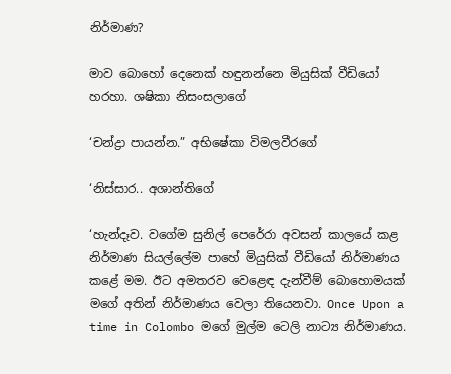නිර්මාණ?

මාව බොහෝ දෙනෙක් හඳුනන්නෙ මියුසික් වීඩියෝ හරහා. ශෂිකා නිසංසලාගේ

‘චන්ද්‍රා පායන්න.” අභිෂේකා විමලවීරගේ

‘නිස්සාර.. අශාන්තිගේ

‘හැන්දෑව. වගේම සුනිල් පෙරේරා අවසන් කාලයේ කළ නිර්මාණ සියල්ලේම පාහේ මියුසික් වීඩියෝ නිර්මාණය කළේ මම. ඊට අමතරව වෙළෙඳ දැන්වීම් බොහොමයක් මගේ අතින් නිර්මාණය වෙලා තියෙනවා. Once Upon a time in Colombo මගේ මුල්ම ටෙලි නාට්‍ය නිර්මාණය.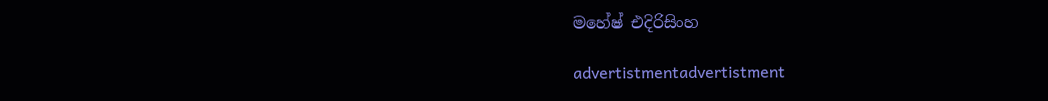මහේෂ් එදිරිසිංහ

advertistmentadvertistment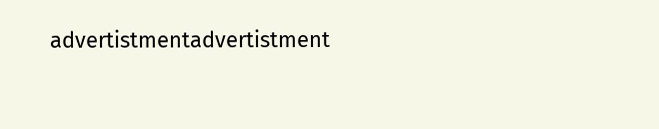advertistmentadvertistment